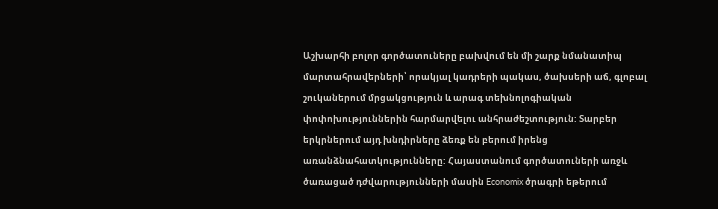Աշխարհի բոլոր գործատուները բախվում են մի շարք նմանատիպ մարտահրավերների՝ որակյալ կադրերի պակաս, ծախսերի աճ, գլոբալ շուկաներում մրցակցություն և արագ տեխնոլոգիական փոփոխություններին հարմարվելու անհրաժեշտություն: Տարբեր երկրներում այդ խնդիրները ձեռք են բերում իրենց առանձնահատկությունները: Հայաստանում գործատուների առջև ծառացած դժվարությունների մասին Economix ծրագրի եթերում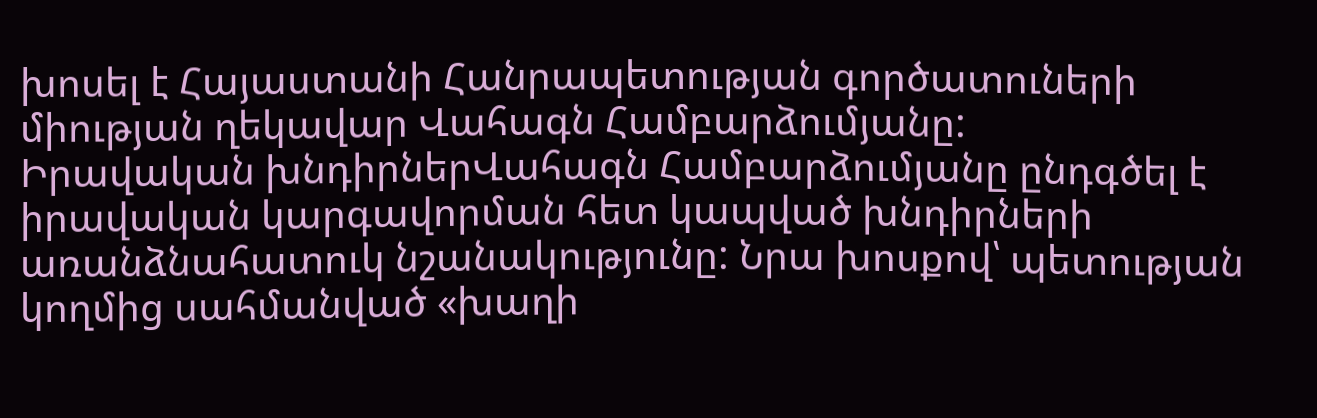խոսել է Հայաստանի Հանրապետության գործատուների միության ղեկավար Վահագն Համբարձումյանը:
Իրավական խնդիրներՎահագն Համբարձումյանը ընդգծել է իրավական կարգավորման հետ կապված խնդիրների առանձնահատուկ նշանակությունը: Նրա խոսքով՝ պետության կողմից սահմանված «խաղի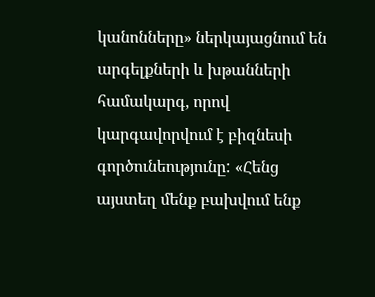կանոնները» ներկայացնում են արգելքների և խթանների համակարգ, որով կարգավորվում է բիզնեսի գործունեությունը: «Հենց այստեղ մենք բախվում ենք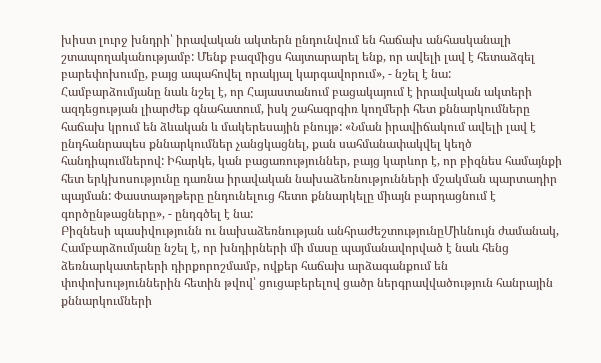խիստ լուրջ խնդրի՝ իրավական ակտերն ընդունվում են հաճախ անհասկանալի շտապողականությամբ: Մենք բազմիցս հայտարարել ենք, որ ավելի լավ է հետաձգել բարեփոխումը, բայց ապահովել որակյալ կարգավորում», - նշել է նա:
Համբարձումյանը նաև նշել է, որ Հայաստանում բացակայում է իրավական ակտերի ազդեցության լիարժեք գնահատում, իսկ շահագրգիռ կողմերի հետ քննարկումները հաճախ կրում են ձևական և մակերեսային բնույթ: «Նման իրավիճակում ավելի լավ է ընդհանրապես քննարկումներ չանցկացնել, քան սահմանափակվել կեղծ հանդիպումներով: Իհարկե, կան բացառություններ, բայց կարևոր է, որ բիզնես համայնքի հետ երկխոսությունը դառնա իրավական նախաձեռնությունների մշակման պարտադիր պայման: Փաստաթղթերը ընդունելուց հետո քննարկելը միայն բարդացնում է գործընթացները», - ընդգծել է նա:
Բիզնեսի պասիվությունն ու նախաձեռնության անհրաժեշտությունըՄիևնույն ժամանակ, Համբարձումյանը նշել է, որ խնդիրների մի մասը պայմանավորված է նաև հենց ձեռնարկատերերի դիրքորոշմամբ, ովքեր հաճախ արձագանքում են փոփոխություններին հետին թվով՝ ցուցաբերելով ցածր ներգրավվածություն հանրային քննարկումների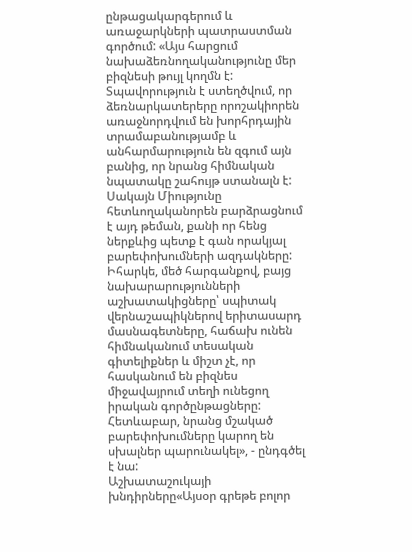ընթացակարգերում և առաջարկների պատրաստման գործում: «Այս հարցում նախաձեռնողականությունը մեր բիզնեսի թույլ կողմն է: Տպավորություն է ստեղծվում, որ ձեռնարկատերերը որոշակիորեն առաջնորդվում են խորհրդային տրամաբանությամբ և անհարմարություն են զգում այն բանից, որ նրանց հիմնական նպատակը շահույթ ստանալն է: Սակայն Միությունը հետևողականորեն բարձրացնում է այդ թեման, քանի որ հենց ներքևից պետք է գան որակյալ բարեփոխումների ազդակները: Իհարկե, մեծ հարգանքով, բայց նախարարությունների աշխատակիցները՝ սպիտակ վերնաշապիկներով երիտասարդ մասնագետները, հաճախ ունեն հիմնականում տեսական գիտելիքներ և միշտ չէ, որ հասկանում են բիզնես միջավայրում տեղի ունեցող իրական գործընթացները: Հետևաբար, նրանց մշակած բարեփոխումները կարող են սխալներ պարունակել», - ընդգծել է նա:
Աշխատաշուկայի խնդիրները«Այսօր գրեթե բոլոր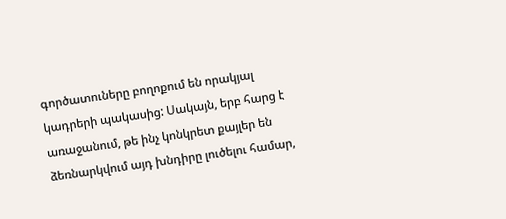գործատուները բողոքում են որակյալ կադրերի պակասից: Սակայն, երբ հարց է առաջանում, թե ինչ կոնկրետ քայլեր են ձեռնարկվում այդ խնդիրը լուծելու համար,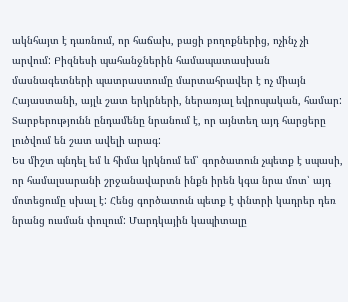ակնհայտ է դառնում, որ հաճախ, բացի բողոքներից, ոչինչ չի արվում: Բիզնեսի պահանջներին համապատասխան մասնագետների պատրաստումը մարտահրավեր է ոչ միայն Հայաստանի, այլև շատ երկրների, ներառյալ եվրոպական, համար: Տարբերությունն ընդամենը նրանում է, որ այնտեղ այդ հարցերը լուծվում են շատ ավելի արագ:
Ես միշտ պնդել եմ և հիմա կրկնում եմ՝ գործատուն չպետք է սպասի, որ համալսարանի շրջանավարտն ինքն իրեն կգա նրա մոտ՝ այդ մոտեցումը սխալ է: Հենց գործատուն պետք է փնտրի կադրեր դեռ նրանց ուսման փուլում: Մարդկային կապիտալը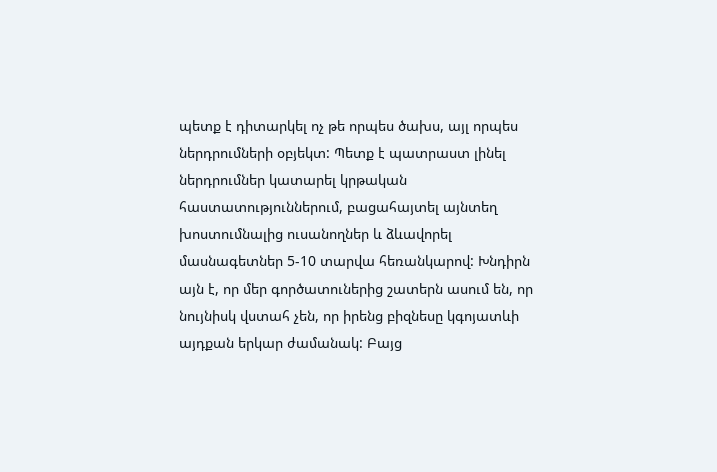պետք է դիտարկել ոչ թե որպես ծախս, այլ որպես ներդրումների օբյեկտ: Պետք է պատրաստ լինել ներդրումներ կատարել կրթական հաստատություններում, բացահայտել այնտեղ խոստումնալից ուսանողներ և ձևավորել մասնագետներ 5-10 տարվա հեռանկարով: Խնդիրն այն է, որ մեր գործատուներից շատերն ասում են, որ նույնիսկ վստահ չեն, որ իրենց բիզնեսը կգոյատևի այդքան երկար ժամանակ: Բայց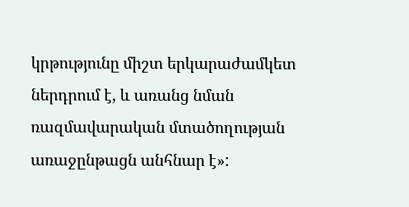կրթությունը միշտ երկարաժամկետ ներդրում է, և առանց նման ռազմավարական մտածողության առաջընթացն անհնար է»: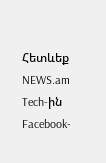Հետևեք NEWS.am Tech-ին Facebook-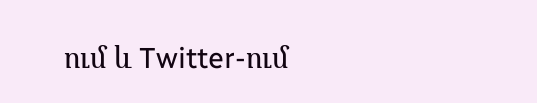ում և Twitter-ում